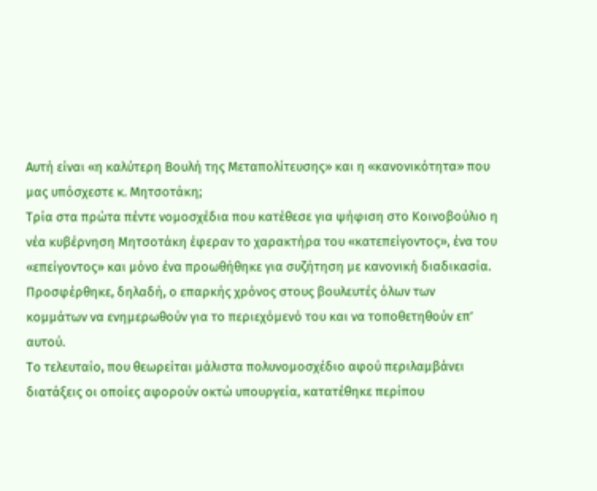Αυτή είναι «η καλύτερη Βουλή της Μεταπολίτευσης» και η «κανονικότητα» που μας υπόσχεστε κ. Μητσοτάκη;
Τρία στα πρώτα πέντε νομοσχέδια που κατέθεσε για ψήφιση στο Κοινοβούλιο η νέα κυβέρνηση Μητσοτάκη έφεραν το χαρακτήρα του «κατεπείγοντος», ένα του «επείγοντος» και μόνο ένα προωθήθηκε για συζήτηση με κανονική διαδικασία. Προσφέρθηκε, δηλαδή, ο επαρκής χρόνος στους βουλευτές όλων των κομμάτων να ενημερωθούν για το περιεχόμενό του και να τοποθετηθούν επ’ αυτού.
Το τελευταίο, που θεωρείται μάλιστα πολυνομοσχέδιο αφού περιλαμβάνει διατάξεις οι οποίες αφορούν οκτώ υπουργεία, κατατέθηκε περίπου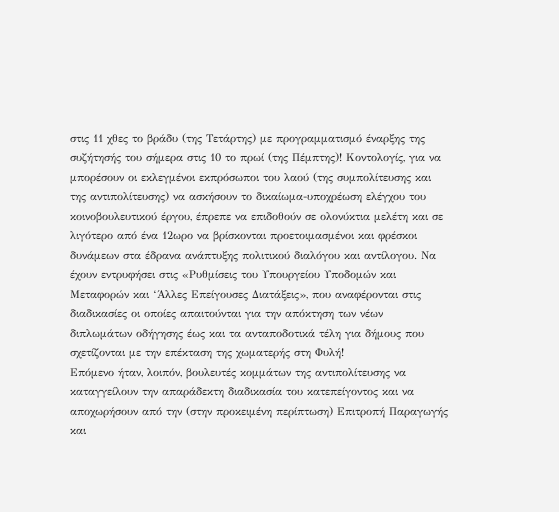στις 11 χθες το βράδυ (της Τετάρτης) με προγραμματισμό έναρξης της συζήτησής του σήμερα στις 10 το πρωί (της Πέμπτης)! Κοντολογίς, για να μπορέσουν οι εκλεγμένοι εκπρόσωποι του λαού (της συμπολίτευσης και της αντιπολίτευσης) να ασκήσουν το δικαίωμα-υποχρέωση ελέγχου του κοινοβουλευτικού έργου, έπρεπε να επιδοθούν σε ολονύκτια μελέτη και σε λιγότερο από ένα 12ωρο να βρίσκονται προετοιμασμένοι και φρέσκοι δυνάμεων στα έδρανα ανάπτυξης πολιτικού διαλόγου και αντίλογου. Να έχουν εντρυφήσει στις «Ρυθμίσεις του Υπουργείου Υποδομών και Μεταφορών και ‘Άλλες Επείγουσες Διατάξεις», που αναφέρονται στις διαδικασίες οι οποίες απαιτούνται για την απόκτηση των νέων διπλωμάτων οδήγησης έως και τα ανταποδοτικά τέλη για δήμους που σχετίζονται με την επέκταση της χωματερής στη Φυλή!
Επόμενο ήταν, λοιπόν, βουλευτές κομμάτων της αντιπολίτευσης να καταγγείλουν την απαράδεκτη διαδικασία του κατεπείγοντος και να αποχωρήσουν από την (στην προκειμένη περίπτωση) Επιτροπή Παραγωγής και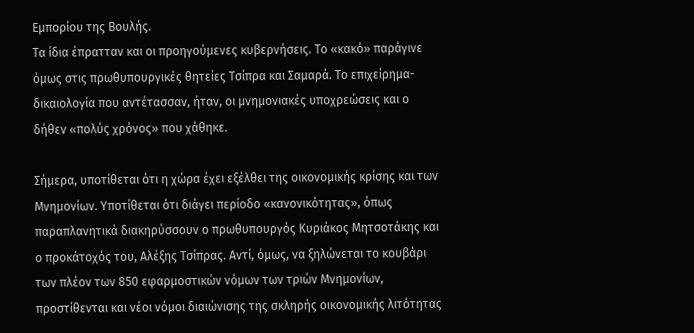Εμπορίου της Βουλής.
Τα ίδια έπρατταν και οι προηγούμενες κυβερνήσεις. Το «κακό» παράγινε όμως στις πρωθυπουργικές θητείες Τσίπρα και Σαμαρά. Το επιχείρημα-δικαιολογία που αντέτασσαν, ήταν, οι μνημονιακές υποχρεώσεις και ο δήθεν «πολύς χρόνος» που χάθηκε.

Σήμερα, υποτίθεται ότι η χώρα έχει εξέλθει της οικονομικής κρίσης και των Μνημονίων. Υποτίθεται ότι διάγει περίοδο «κανονικότητας», όπως παραπλανητικά διακηρύσσουν ο πρωθυπουργός Κυριάκος Μητσοτάκης και ο προκάτοχός του, Αλέξης Τσίπρας. Αντί, όμως, να ξηλώνεται το κουβάρι των πλέον των 850 εφαρμοστικών νόμων των τριών Μνημονίων, προστίθενται και νέοι νόμοι διαιώνισης της σκληρής οικονομικής λιτότητας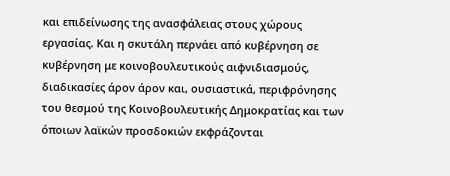και επιδείνωσης της ανασφάλειας στους χώρους εργασίας. Και η σκυτάλη περνάει από κυβέρνηση σε κυβέρνηση με κοινοβουλευτικούς αιφνιδιασμούς, διαδικασίες άρον άρον και, ουσιαστικά, περιφρόνησης του θεσμού της Κοινοβουλευτικής Δημοκρατίας και των όποιων λαϊκών προσδοκιών εκφράζονται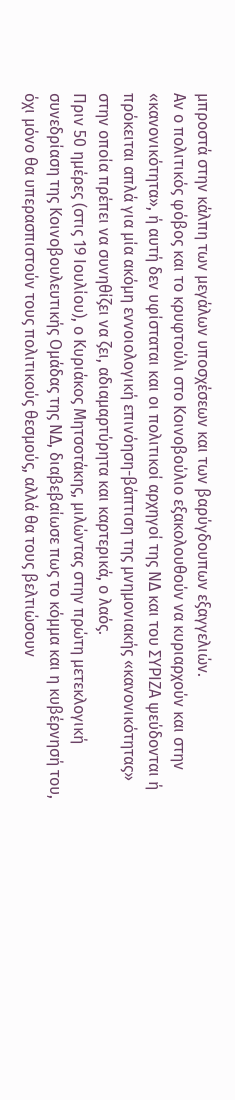μπροστά στην κάλπη των μεγάλων υποσχέσεων και των βαρύγδουπων εξαγγελιών.
Αν ο πολιτικός φόβος και το κρυφτούλι στο Κοινοβούλιο εξακολουθούν να κυριαρχούν και στην «κανονικότητα», ή αυτή δεν υφίσταται και οι πολιτικοί αρχηγοί της ΝΔ και του ΣΥΡΙΖΑ ψεύδονται ή πρόκειται απλά για μία ακόμη εννοιολογική επινόηση-βάπτιση της μνημονιακής «κανονικότητας» στην οποία πρέπει να συνηθίζει να ζει, αδιαμαρτύρητα και καρτερικά, ο λαός.
Πριν 50 ημέρες (στις 19 Ιουλίου), ο Κυριάκος Μητσοτάκης, μιλώντας στην πρώτη μετεκλογική συνεδρίαση της Κοινοβουλευτικής Ομάδας της ΝΔ, διαβεβαίωσε πως το κόμμα και η κυβέρνησή του, όχι μόνο θα υπερασπιστούν τους πολιτικούς θεσμούς, αλλά θα τους βελτιώσουν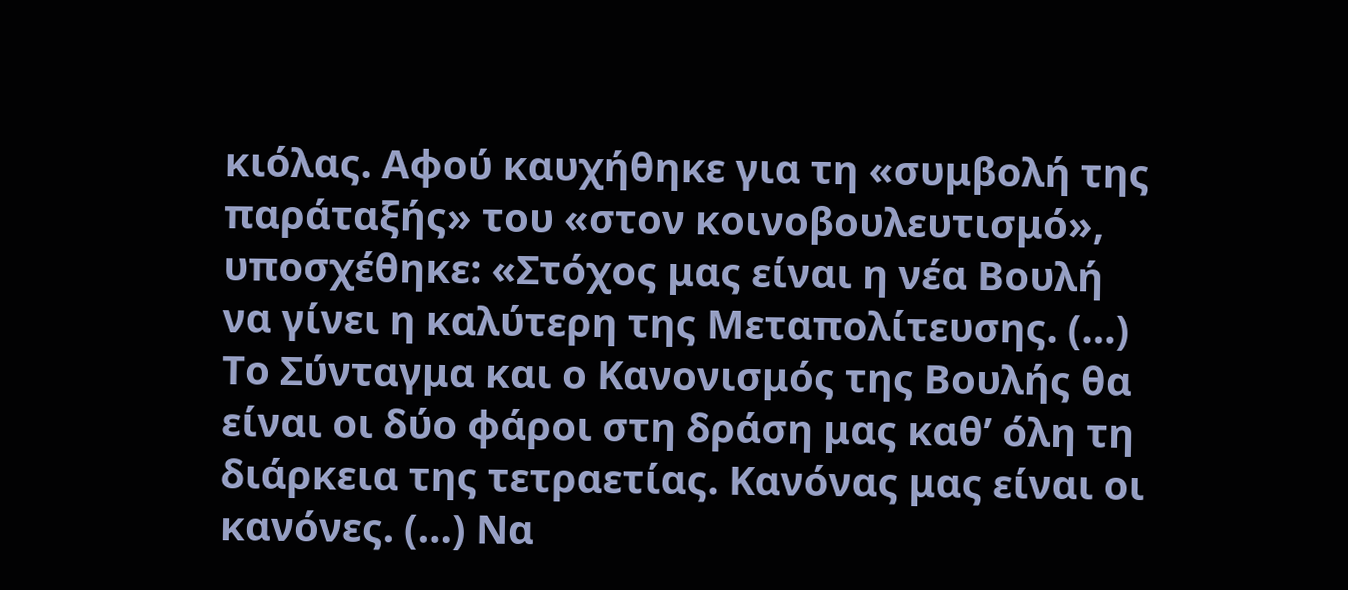κιόλας. Αφού καυχήθηκε για τη «συμβολή της παράταξής» του «στον κοινοβουλευτισμό», υποσχέθηκε: «Στόχος μας είναι η νέα Βουλή να γίνει η καλύτερη της Μεταπολίτευσης. (…) Το Σύνταγμα και ο Κανονισμός της Βουλής θα είναι οι δύο φάροι στη δράση μας καθ’ όλη τη διάρκεια της τετραετίας. Κανόνας μας είναι οι κανόνες. (…) Να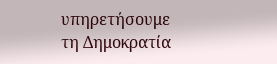υπηρετήσουμε τη Δημοκρατία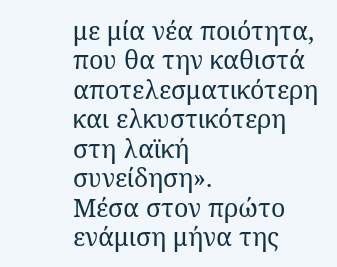με μία νέα ποιότητα, που θα την καθιστά αποτελεσματικότερη και ελκυστικότερη στη λαϊκή συνείδηση».
Μέσα στον πρώτο ενάμιση μήνα της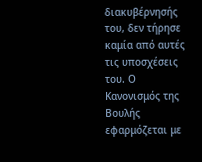διακυβέρνησής του, δεν τήρησε καμία από αυτές τις υποσχέσεις του. Ο Κανονισμός της Βουλής εφαρμόζεται με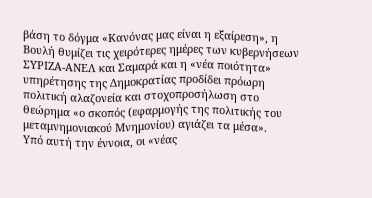βάση το δόγμα «Κανόνας μας είναι η εξαίρεση», η Βουλή θυμίζει τις χειρότερες ημέρες των κυβερνήσεων ΣΥΡΙΖΑ-ΑΝΕΛ και Σαμαρά και η «νέα ποιότητα» υπηρέτησης της Δημοκρατίας προδίδει πρόωρη πολιτική αλαζονεία και στοχοπροσήλωση στο θεώρημα «ο σκοπός (εφαρμογής της πολιτικής του μεταμνημονιακού Μνημονίου) αγιάζει τα μέσα».
Υπό αυτή την έννοια, οι «νέας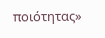ποιότητας»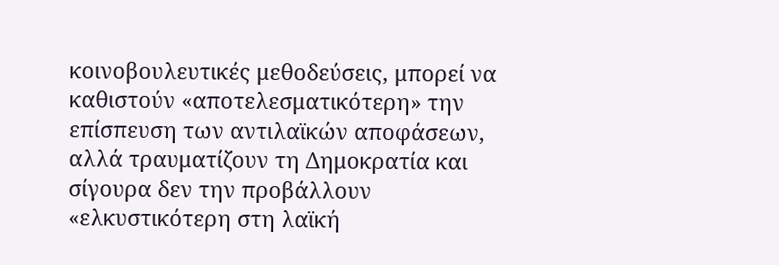κοινοβουλευτικές μεθοδεύσεις, μπορεί να καθιστούν «αποτελεσματικότερη» την επίσπευση των αντιλαϊκών αποφάσεων, αλλά τραυματίζουν τη Δημοκρατία και σίγουρα δεν την προβάλλουν «ελκυστικότερη στη λαϊκή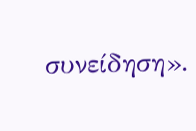συνείδηση».